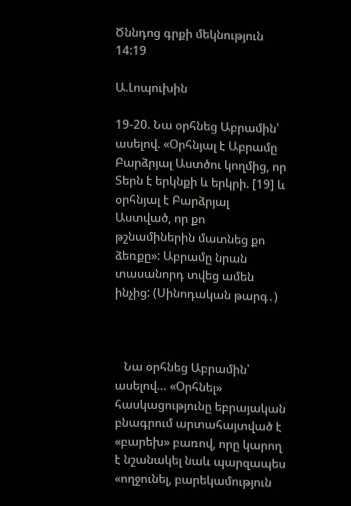Ծննդոց գրքի մեկնություն 14:19

Ա.Լոպուխին

19-20. Նա օրհնեց Աբրամին՝ ասելով. «Օրհնյալ է Աբրամը Բարձրյալ Աստծու կողմից, որ Տերն է երկնքի և երկրի. [19] և օրհնյալ է Բարձրյալ Աստված, որ քո թշնամիներին մատնեց քո ձեռքը»: Աբրամը նրան տասանորդ տվեց ամեն ինչից: (Սինոդական թարգ․)



   Նա օրհնեց Աբրամին՝ ասելով… «Օրհնել» հասկացությունը եբրայական բնագրում արտահայտված է «բարեխ» բառով, որը կարող է նշանակել նաև պարզապես «ողջունել, բարեկամություն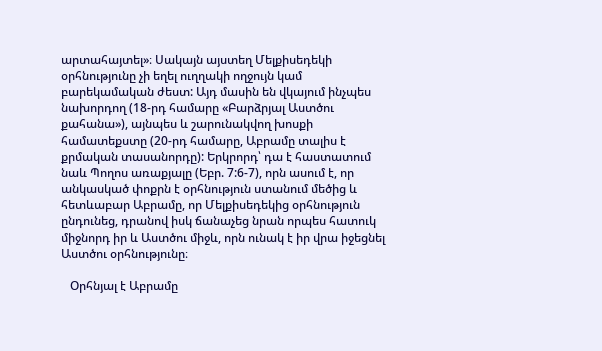արտահայտել»։ Սակայն այստեղ Մելքիսեդեկի օրհնությունը չի եղել ուղղակի ողջույն կամ բարեկամական ժեստ: Այդ մասին են վկայում ինչպես նախորդող (18-րդ համարը «Բարձրյալ Աստծու քահանա»), այնպես և շարունակվող խոսքի համատեքստը (20-րդ համարը, Աբրամը տալիս է քրմական տասանորդը): Երկրորդ՝ դա է հաստատում նաև Պողոս առաքյալը (Եբր. 7:6-7), որն ասում է, որ անկասկած փոքրն է օրհնություն ստանում մեծից և հետևաբար Աբրամը, որ Մելքիսեդեկից օրհնություն ընդունեց, դրանով իսկ ճանաչեց նրան որպես հատուկ միջնորդ իր և Աստծու միջև, որն ունակ է իր վրա իջեցնել Աստծու օրհնությունը։

   Օրհնյալ է Աբրամը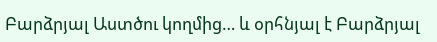Բարձրյալ Աստծու կողմից… և օրհնյալ է Բարձրյալ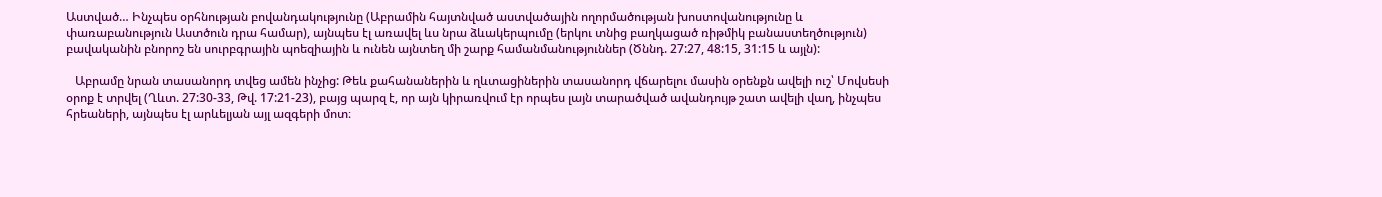Աստված… Ինչպես օրհնության բովանդակությունը (Աբրամին հայտնված աստվածային ողորմածության խոստովանությունը և փառաբանություն Աստծուն դրա համար), այնպես էլ առավել ևս նրա ձևակերպումը (երկու տնից բաղկացած ռիթմիկ բանաստեղծություն) բավականին բնորոշ են սուրբգրային պոեզիային և ունեն այնտեղ մի շարք համանմանություններ (Ծննդ. 27:27, 48:15, 31:15 և այլն):

   Աբրամը նրան տասանորդ տվեց ամեն ինչից: Թեև քահանաներին և ղևտացիներին տասանորդ վճարելու մասին օրենքն ավելի ուշ՝ Մովսեսի օրոք է տրվել (Ղևտ. 27:30-33, Թվ. 17:21-23), բայց պարզ է, որ այն կիրառվում էր որպես լայն տարածված ավանդույթ շատ ավելի վաղ, ինչպես հրեաների, այնպես էլ արևելյան այլ ազգերի մոտ։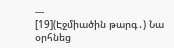---
[19](Էջմիածին թարգ․) Նա օրհնեց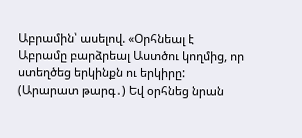Աբրամին՝ ասելով. «Օրհնեալ է Աբրամը բարձրեալ Աստծու կողմից, որ ստեղծեց երկինքն ու երկիրը:
(Արարատ թարգ․) Եվ օրհնեց նրան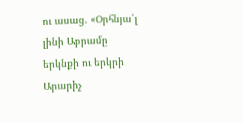ու ասաց. «Օրհնյա՛լ լինի Աբրամը երկնքի ու երկրի Արարիչ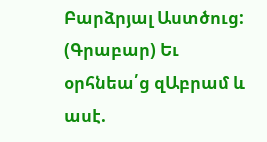Բարձրյալ Աստծուց:
(Գրաբար) Եւ օրհնեա՛ց զԱբրամ և ասէ.